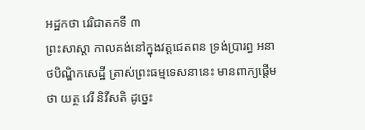អដ្ឋកថា វេរិជាតកទី ៣
ព្រះសាស្តា កាលគង់នៅក្នុងវត្តជេតពន ទ្រង់ប្រារព្ធ អនាថបិណ្ឌិកសេដ្ឋី ត្រាស់ព្រះធម្មទេសនានេះ មានពាក្យផ្តើមថា យត្ថ វេរី និវីសតិ ដូច្នេះ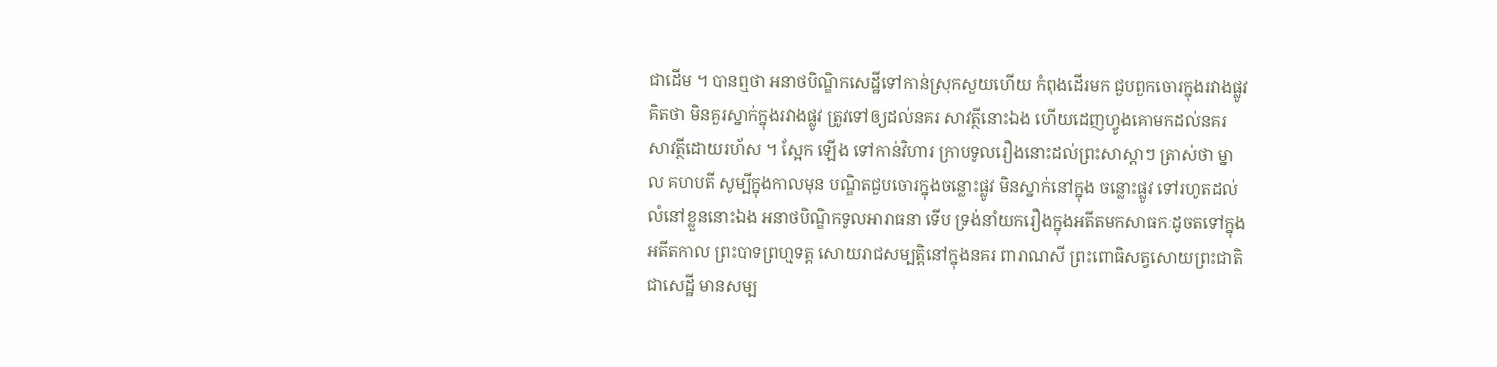ជាដើម ។ បានឮថា អនាថបិណ្ឌិកសេដ្ឋីទៅកាន់ស្រុកសួយហើយ កំពុងដើរមក ជួបពួកចោរក្នុងរវាងផ្លូវ គិតថា មិនគួរស្នាក់ក្នុងរវាងផ្លូវ ត្រូវទៅឲ្យដល់នគរ សាវត្ថីនោះឯង ហើយដេញហ្វូងគោមកដល់នគរសាវត្ថីដោយរហ័ស ។ ស្អែក ឡើង ទៅកាន់វិហារ ក្រាបទូលរឿងនោះដល់ព្រះសាស្តាៗ ត្រាស់ថា ម្នាល គហបតី សូម្បីក្នុងកាលមុន បណ្ឌិតជួបចោរក្នុងចន្លោះផ្លូវ មិនស្នាក់នៅក្នុង ចន្លោះផ្លូវ ទៅរហូតដល់លំនៅខ្លួននោះឯង អនាថបិណ្ឌិកទូលអារាធនា ទើប ទ្រង់នាំយករឿងក្នុងអតីតមកសាធកៈដូចតទៅក្នុង អតីតកាល ព្រះបាទព្រហ្មទត្ត សោយរាជសម្បត្តិនៅក្នុងនគរ ពារាណសី ព្រះពោធិសត្វសោយព្រះជាតិជាសេដ្ឋី មានសម្ប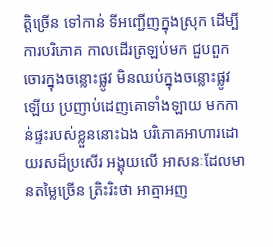ត្តិច្រើន ទៅកាន់ ទីអញ្ជើញក្នុងស្រុក ដើម្បីការបរិភោគ កាលដើរត្រឡប់មក ជួបពួក ចោរក្នុងចន្លោះផ្លូវ មិនឈប់ក្នុងចន្លោះផ្លូវឡើយ ប្រញាប់ដេញគោទាំងឡាយ មកកាន់ផ្ទះរបស់ខ្លួននោះឯង បរិភោគអាហារដោយរសដ៏ប្រសើរ អង្គុយលើ អាសនៈដែលមានតម្លៃច្រើន ត្រិះរិះថា អាត្មាអញ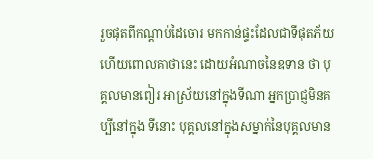រួចផុតពីកណ្តាប់ដៃចោរ មកកាន់ផ្ទះដែលជាទីផុតភ័យ ហើយពោលគាថានេះ ដោយអំណាចនៃឧទាន ថា បុគ្គលមានពៀរ អាស្រ័យនៅក្នុងទីណា អ្នកប្រាជ្ញមិនគប្បីនៅក្នុង ទីនោះ បុគ្គលនៅក្នុងសម្នាក់នៃបុគ្គលមាន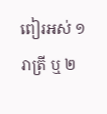ពៀរអស់ ១ រាត្រី ឬ ២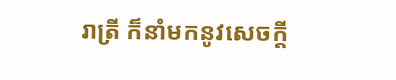រាត្រី ក៏នាំមកនូវសេចក្តី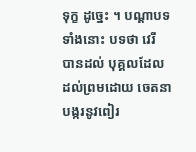ទុក្ខ ដូច្នេះ ។ បណ្តាបទទាំងនោះ បទថា វេរី បានដល់ បុគ្គលដែលដល់ព្រមដោយ ចេតនាបង្ករនូវពៀរ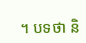។ បទថា និ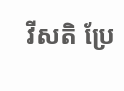វីសតិ ប្រែ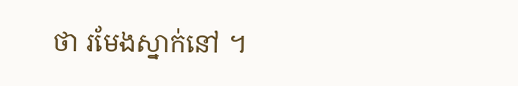ថា រមែងស្នាក់នៅ ។